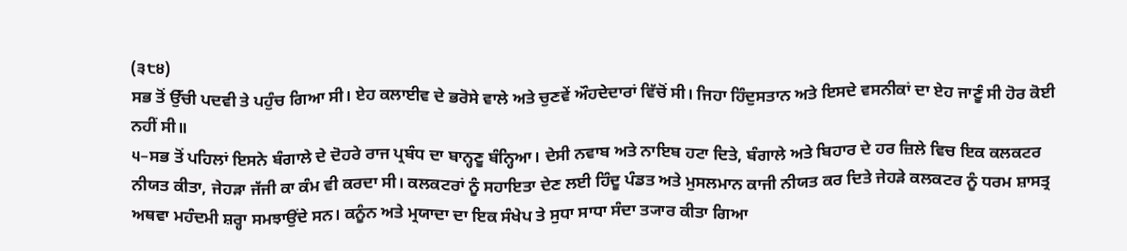(੩੮੪)
ਸਭ ਤੋਂ ਉੱਚੀ ਪਦਵੀ ਤੇ ਪਹੁੰਚ ਗਿਆ ਸੀ। ਏਹ ਕਲਾਈਵ ਦੇ ਭਰੋਸੇ ਵਾਲੇ ਅਤੇ ਚੁਣਵੇਂ ਔਹਦੇਦਾਰਾਂ ਵਿੱਚੋਂ ਸੀ। ਜਿਹਾ ਹਿੰਦੁਸਤਾਨ ਅਤੇ ਇਸਦੇ ਵਸਨੀਕਾਂ ਦਾ ਏਹ ਜਾਣੂੰ ਸੀ ਹੋਰ ਕੋਈ ਨਹੀਂ ਸੀ॥
੫–ਸਭ ਤੋਂ ਪਹਿਲਾਂ ਇਸਨੇ ਬੰਗਾਲੇ ਦੇ ਦੋਹਰੇ ਰਾਜ ਪ੍ਰਬੰਧ ਦਾ ਬਾਨ੍ਹਣੂ ਬੰਨ੍ਹਿਆ। ਦੇਸੀ ਨਵਾਬ ਅਤੇ ਨਾਇਬ ਹਟਾ ਦਿਤੇ, ਬੰਗਾਲੇ ਅਤੇ ਬਿਹਾਰ ਦੇ ਹਰ ਜ਼ਿਲੇ ਵਿਚ ਇਕ ਕਲਕਟਰ ਨੀਯਤ ਕੀਤਾ, ਜੇਹੜਾ ਜੱਜੀ ਕਾ ਕੰਮ ਵੀ ਕਰਦਾ ਸੀ। ਕਲਕਟਰਾਂ ਨੂੰ ਸਹਾਇਤਾ ਦੇਣ ਲਈ ਹਿੰਦੂ ਪੰਡਤ ਅਤੇ ਮੁਸਲਮਾਨ ਕਾਜੀ ਨੀਯਤ ਕਰ ਦਿਤੇ ਜੇਹੜੇ ਕਲਕਟਰ ਨੂੰ ਧਰਮ ਸ਼ਾਸਤ੍ਰ ਅਥਵਾ ਮਹੰਦਮੀ ਸ਼ਰ੍ਹਾ ਸਮਝਾਉਂਦੇ ਸਨ। ਕਨੂੰਨ ਅਤੇ ਮ੍ਰਯਾਦਾ ਦਾ ਇਕ ਸੰਖੇਪ ਤੇ ਸੁਧਾ ਸਾਧਾ ਸੰਦਾ ਤ੍ਯਾਰ ਕੀਤਾ ਗਿਆ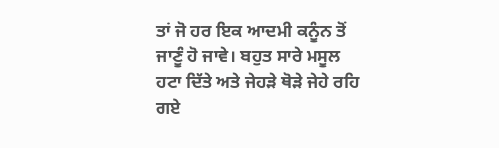ਤਾਂ ਜੋ ਹਰ ਇਕ ਆਦਮੀ ਕਨੂੰਨ ਤੋਂ ਜਾਣੂੰ ਹੋ ਜਾਵੇ। ਬਹੁਤ ਸਾਰੇ ਮਸੂਲ ਹਟਾ ਦਿੱਤੇ ਅਤੇ ਜੇਹੜੇ ਥੋੜੇ ਜੇਹੇ ਰਹਿ ਗਏ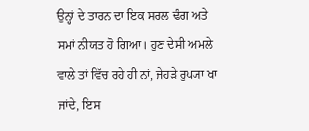ਉਨ੍ਹਾਂ ਦੇ ਤਾਰਨ ਦਾ ਇਕ ਸਰਲ ਢੰਗ ਅਤੇ ਸਮਾਂ ਨੀਯਤ ਹੋ ਗਿਆ। ਹੁਣ ਦੇਸੀ ਅਮਲੇ ਵਾਲੇ ਤਾਂ ਵਿੱਚ ਰਹੇ ਹੀ ਨਾਂ, ਜੇਹੜੇ ਰੁਪ੍ਯਾ ਖਾ ਜਾਂਦੇ, ਇਸ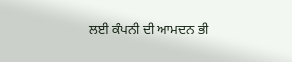ਲਈ ਕੰਪਨੀ ਦੀ ਆਮਦਨ ਭੀ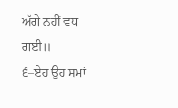ਅੱਗੇ ਨਹੀਂ ਵਧ ਗਈ॥
੬–ਏਹ ਉਹ ਸਮਾਂ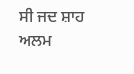ਸੀ ਜਦ ਸ਼ਾਹ ਅਲਮ